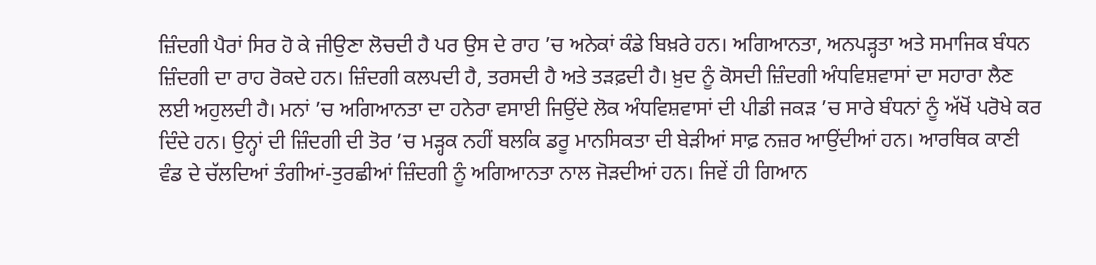ਜ਼ਿੰਦਗੀ ਪੈਰਾਂ ਸਿਰ ਹੋ ਕੇ ਜੀਉਣਾ ਲੋਚਦੀ ਹੈ ਪਰ ਉਸ ਦੇ ਰਾਹ ’ਚ ਅਨੇਕਾਂ ਕੰਡੇ ਬਿਖ਼ਰੇ ਹਨ। ਅਗਿਆਨਤਾ, ਅਨਪੜ੍ਹਤਾ ਅਤੇ ਸਮਾਜਿਕ ਬੰਧਨ ਜ਼ਿੰਦਗੀ ਦਾ ਰਾਹ ਰੋਕਦੇ ਹਨ। ਜ਼ਿੰਦਗੀ ਕਲਪਦੀ ਹੈ, ਤਰਸਦੀ ਹੈ ਅਤੇ ਤੜਫ਼ਦੀ ਹੈ। ਖ਼ੁਦ ਨੂੰ ਕੋਸਦੀ ਜ਼ਿੰਦਗੀ ਅੰਧਵਿਸ਼ਵਾਸਾਂ ਦਾ ਸਹਾਰਾ ਲੈਣ ਲਈ ਅਹੁਲਦੀ ਹੈ। ਮਨਾਂ ’ਚ ਅਗਿਆਨਤਾ ਦਾ ਹਨੇਰਾ ਵਸਾਈ ਜਿਉਂਦੇ ਲੋਕ ਅੰਧਵਿਸ਼ਵਾਸਾਂ ਦੀ ਪੀਡੀ ਜਕੜ ’ਚ ਸਾਰੇ ਬੰਧਨਾਂ ਨੂੰ ਅੱਖੋਂ ਪਰੋਖੇ ਕਰ ਦਿੰਦੇ ਹਨ। ਉਨ੍ਹਾਂ ਦੀ ਜ਼ਿੰਦਗੀ ਦੀ ਤੋਰ ’ਚ ਮੜ੍ਹਕ ਨਹੀਂ ਬਲਕਿ ਡਰੂ ਮਾਨਸਿਕਤਾ ਦੀ ਬੇੜੀਆਂ ਸਾਫ਼ ਨਜ਼ਰ ਆਉਂਦੀਆਂ ਹਨ। ਆਰਥਿਕ ਕਾਣੀ ਵੰਡ ਦੇ ਚੱਲਦਿਆਂ ਤੰਗੀਆਂ-ਤੁਰਛੀਆਂ ਜ਼ਿੰਦਗੀ ਨੂੰ ਅਗਿਆਨਤਾ ਨਾਲ ਜੋੜਦੀਆਂ ਹਨ। ਜਿਵੇਂ ਹੀ ਗਿਆਨ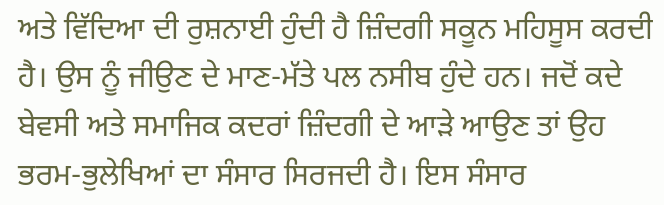ਅਤੇ ਵਿੱਦਿਆ ਦੀ ਰੁਸ਼ਨਾਈ ਹੁੰਦੀ ਹੈ ਜ਼ਿੰਦਗੀ ਸਕੂਨ ਮਹਿਸੂਸ ਕਰਦੀ ਹੈ। ਉਸ ਨੂੰ ਜੀਉਣ ਦੇ ਮਾਣ-ਮੱਤੇ ਪਲ ਨਸੀਬ ਹੁੰਦੇ ਹਨ। ਜਦੋਂ ਕਦੇ ਬੇਵਸੀ ਅਤੇ ਸਮਾਜਿਕ ਕਦਰਾਂ ਜ਼ਿੰਦਗੀ ਦੇ ਆੜੇ ਆਉਣ ਤਾਂ ਉਹ ਭਰਮ-ਭੁਲੇਖਿਆਂ ਦਾ ਸੰਸਾਰ ਸਿਰਜਦੀ ਹੈ। ਇਸ ਸੰਸਾਰ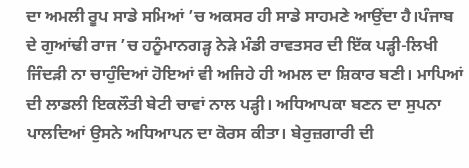ਦਾ ਅਮਲੀ ਰੂਪ ਸਾਡੇ ਸਮਿਆਂ ’ਚ ਅਕਸਰ ਹੀ ਸਾਡੇ ਸਾਹਮਣੇ ਆਉਂਦਾ ਹੈ।ਪੰਜਾਬ ਦੇ ਗੁਆਂਢੀ ਰਾਜ ’ਚ ਹਨੂੰਮਾਨਗੜ੍ਹ ਨੇੜੇ ਮੰਡੀ ਰਾਵਤਸਰ ਦੀ ਇੱਕ ਪੜ੍ਹੀ-ਲਿਖੀ ਜਿੰਦੜੀ ਨਾ ਚਾਹੁੰਦਿਆਂ ਹੋਇਆਂ ਵੀ ਅਜਿਹੇ ਹੀ ਅਮਲ ਦਾ ਸ਼ਿਕਾਰ ਬਣੀ। ਮਾਪਿਆਂ ਦੀ ਲਾਡਲੀ ਇਕਲੌਤੀ ਬੇਟੀ ਚਾਵਾਂ ਨਾਲ ਪੜ੍ਹੀ। ਅਧਿਆਪਕਾ ਬਣਨ ਦਾ ਸੁਪਨਾ ਪਾਲਦਿਆਂ ਉਸਨੇ ਅਧਿਆਪਨ ਦਾ ਕੋਰਸ ਕੀਤਾ। ਬੇਰੁਜ਼ਗਾਰੀ ਦੀ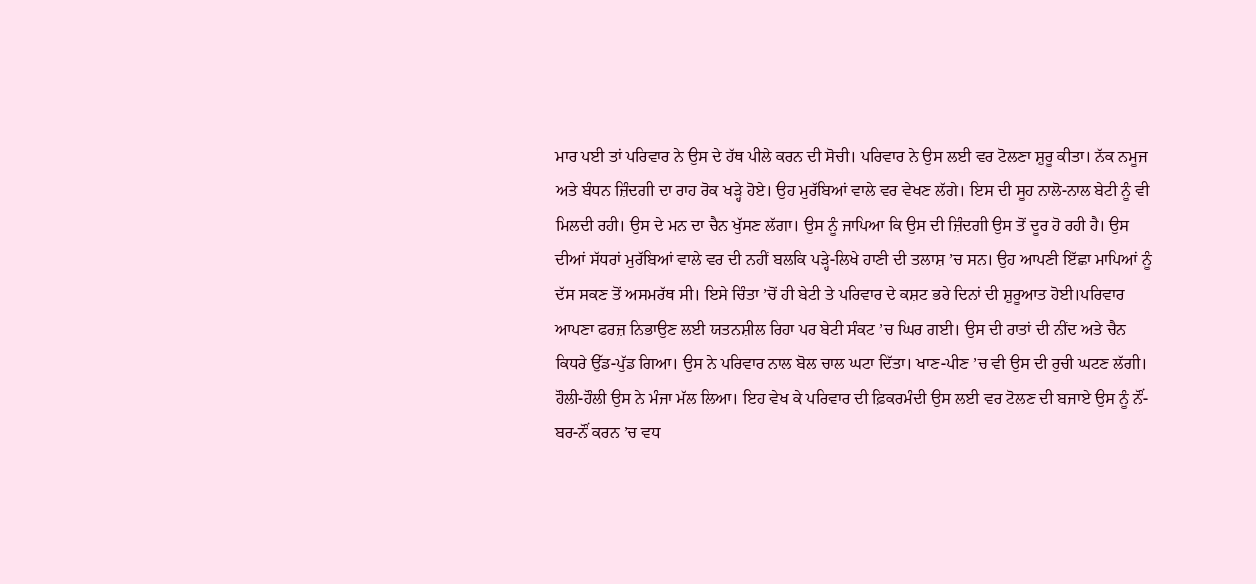ਮਾਰ ਪਈ ਤਾਂ ਪਰਿਵਾਰ ਨੇ ਉਸ ਦੇ ਹੱਥ ਪੀਲੇ ਕਰਨ ਦੀ ਸੋਚੀ। ਪਰਿਵਾਰ ਨੇ ਉਸ ਲਈ ਵਰ ਟੋਲਣਾ ਸ਼ੁਰੂ ਕੀਤਾ। ਨੱਕ ਨਮੂਜ ਅਤੇ ਬੰਧਨ ਜ਼ਿੰਦਗੀ ਦਾ ਰਾਹ ਰੋਕ ਖੜ੍ਹੇ ਹੋਏ। ਉਹ ਮੁਰੱਬਿਆਂ ਵਾਲੇ ਵਰ ਵੇਖਣ ਲੱਗੇ। ਇਸ ਦੀ ਸੂਹ ਨਾਲੋ-ਨਾਲ ਬੇਟੀ ਨੂੰ ਵੀ ਮਿਲਦੀ ਰਹੀ। ਉਸ ਦੇ ਮਨ ਦਾ ਚੈਨ ਖੁੱਸਣ ਲੱਗਾ। ਉਸ ਨੂੰ ਜਾਪਿਆ ਕਿ ਉਸ ਦੀ ਜ਼ਿੰਦਗੀ ਉਸ ਤੋਂ ਦੂਰ ਹੋ ਰਹੀ ਹੈ। ਉਸ ਦੀਆਂ ਸੱਧਰਾਂ ਮੁਰੱਬਿਆਂ ਵਾਲੇ ਵਰ ਦੀ ਨਹੀਂ ਬਲਕਿ ਪੜ੍ਹੇ-ਲਿਖੇ ਹਾਣੀ ਦੀ ਤਲਾਸ਼ ’ਚ ਸਨ। ਉਹ ਆਪਣੀ ਇੱਛਾ ਮਾਪਿਆਂ ਨੂੰ ਦੱਸ ਸਕਣ ਤੋਂ ਅਸਮਰੱਥ ਸੀ। ਇਸੇ ਚਿੰਤਾ ’ਚੋਂ ਹੀ ਬੇਟੀ ਤੇ ਪਰਿਵਾਰ ਦੇ ਕਸ਼ਟ ਭਰੇ ਦਿਨਾਂ ਦੀ ਸ਼ੁਰੂਆਤ ਹੋਈ।ਪਰਿਵਾਰ ਆਪਣਾ ਫਰਜ਼ ਨਿਭਾਉਣ ਲਈ ਯਤਨਸ਼ੀਲ ਰਿਹਾ ਪਰ ਬੇਟੀ ਸੰਕਟ ’ਚ ਘਿਰ ਗਈ। ਉਸ ਦੀ ਰਾਤਾਂ ਦੀ ਨੀਂਦ ਅਤੇ ਚੈਨ ਕਿਧਰੇ ਉੱਡ-ਪੁੱਡ ਗਿਆ। ਉਸ ਨੇ ਪਰਿਵਾਰ ਨਾਲ ਬੋਲ ਚਾਲ ਘਟਾ ਦਿੱਤਾ। ਖਾਣ-ਪੀਣ ’ਚ ਵੀ ਉਸ ਦੀ ਰੁਚੀ ਘਟਣ ਲੱਗੀ। ਹੌਲੀ-ਹੌਲੀ ਉਸ ਨੇ ਮੰਜਾ ਮੱਲ ਲਿਆ। ਇਹ ਵੇਖ ਕੇ ਪਰਿਵਾਰ ਦੀ ਫ਼ਿਕਰਮੰਦੀ ਉਸ ਲਈ ਵਰ ਟੋਲਣ ਦੀ ਬਜਾਏ ਉਸ ਨੂੰ ਨੌਂ-ਬਰ-ਨੌਂ ਕਰਨ ’ਚ ਵਧ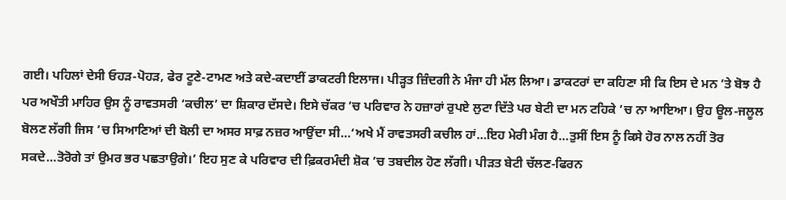ਗਈ। ਪਹਿਲਾਂ ਦੇਸੀ ਓਹੜ-ਪੋਹੜ, ਫੇਰ ਟੂਣੇ-ਟਾਮਣ ਅਤੇ ਕਦੇ-ਕਦਾਈਂ ਡਾਕਟਰੀ ਇਲਾਜ। ਪੀੜ੍ਹਤ ਜ਼ਿੰਦਗੀ ਨੇ ਮੰਜਾ ਹੀ ਮੱਲ ਲਿਆ। ਡਾਕਟਰਾਂ ਦਾ ਕਹਿਣਾ ਸੀ ਕਿ ਇਸ ਦੇ ਮਨ ’ਤੇ ਬੋਝ ਹੈ ਪਰ ਅਖੌਤੀ ਮਾਹਿਰ ਉਸ ਨੂੰ ਰਾਵਤਸਰੀ ‘ਕਚੀਲ’ ਦਾ ਸ਼ਿਕਾਰ ਦੱਸਦੇ। ਇਸੇ ਚੱਕਰ ’ਚ ਪਰਿਵਾਰ ਨੇ ਹਜ਼ਾਰਾਂ ਰੁਪਏ ਲੁਟਾ ਦਿੱਤੇ ਪਰ ਬੇਟੀ ਦਾ ਮਨ ਟਹਿਕੇ ’ਚ ਨਾ ਆਇਆ। ਉਹ ਊਲ-ਜਲੂਲ ਬੋਲਣ ਲੱਗੀ ਜਿਸ ’ਚ ਸਿਆਣਿਆਂ ਦੀ ਬੋਲੀ ਦਾ ਅਸਰ ਸਾਫ਼ ਨਜ਼ਰ ਆਉਂਦਾ ਸੀ…‘ਅਖੇ ਮੈਂ ਰਾਵਤਸਰੀ ਕਚੀਲ ਹਾਂ…ਇਹ ਮੇਰੀ ਮੰਗ ਹੈ…ਤੁਸੀਂ ਇਸ ਨੂੰ ਕਿਸੇ ਹੋਰ ਨਾਲ ਨਹੀਂ ਤੋਰ ਸਕਦੇ…ਤੋਰੋਗੇ ਤਾਂ ਉਮਰ ਭਰ ਪਛਤਾਉਗੇ।’ ਇਹ ਸੁਣ ਕੇ ਪਰਿਵਾਰ ਦੀ ਫ਼ਿਕਰਮੰਦੀ ਸ਼ੋਕ ’ਚ ਤਬਦੀਲ ਹੋਣ ਲੱਗੀ। ਪੀੜਤ ਬੇਟੀ ਚੱਲਣ-ਫਿਰਨ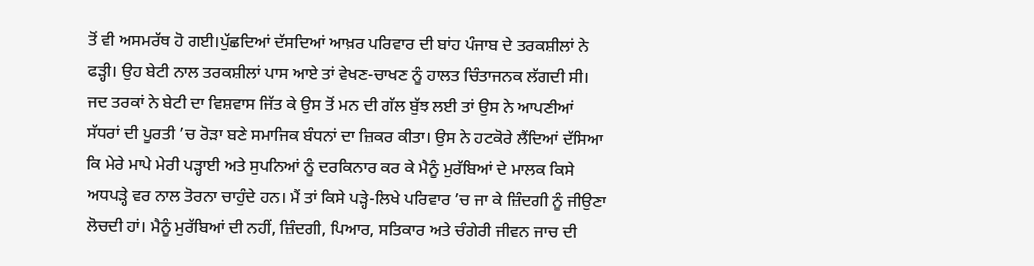ਤੋਂ ਵੀ ਅਸਮਰੱਥ ਹੋ ਗਈ।ਪੁੱਛਦਿਆਂ ਦੱਸਦਿਆਂ ਆਖ਼ਰ ਪਰਿਵਾਰ ਦੀ ਬਾਂਹ ਪੰਜਾਬ ਦੇ ਤਰਕਸ਼ੀਲਾਂ ਨੇ ਫੜ੍ਹੀ। ਉਹ ਬੇਟੀ ਨਾਲ ਤਰਕਸ਼ੀਲਾਂ ਪਾਸ ਆਏ ਤਾਂ ਵੇਖਣ-ਚਾਖਣ ਨੂੰ ਹਾਲਤ ਚਿੰਤਾਜਨਕ ਲੱਗਦੀ ਸੀ। ਜਦ ਤਰਕਾਂ ਨੇ ਬੇਟੀ ਦਾ ਵਿਸ਼ਵਾਸ ਜਿੱਤ ਕੇ ਉਸ ਤੋਂ ਮਨ ਦੀ ਗੱਲ ਬੁੱਝ ਲਈ ਤਾਂ ਉਸ ਨੇ ਆਪਣੀਆਂ ਸੱਧਰਾਂ ਦੀ ਪੂਰਤੀ ’ਚ ਰੋੜਾ ਬਣੇ ਸਮਾਜਿਕ ਬੰਧਨਾਂ ਦਾ ਜ਼ਿਕਰ ਕੀਤਾ। ਉਸ ਨੇ ਹਟਕੋਰੇ ਲੈਂਦਿਆਂ ਦੱਸਿਆ ਕਿ ਮੇਰੇ ਮਾਪੇ ਮੇਰੀ ਪੜ੍ਹਾਈ ਅਤੇ ਸੁਪਨਿਆਂ ਨੂੰ ਦਰਕਿਨਾਰ ਕਰ ਕੇ ਮੈਨੂੰ ਮੁਰੱਬਿਆਂ ਦੇ ਮਾਲਕ ਕਿਸੇ ਅਧਪੜ੍ਹੇ ਵਰ ਨਾਲ ਤੋਰਨਾ ਚਾਹੁੰਦੇ ਹਨ। ਮੈਂ ਤਾਂ ਕਿਸੇ ਪੜ੍ਹੇ-ਲਿਖੇ ਪਰਿਵਾਰ ’ਚ ਜਾ ਕੇ ਜ਼ਿੰਦਗੀ ਨੂੰ ਜੀਉਣਾ ਲੋਚਦੀ ਹਾਂ। ਮੈਨੂੰ ਮੁਰੱਬਿਆਂ ਦੀ ਨਹੀਂ, ਜ਼ਿੰਦਗੀ, ਪਿਆਰ, ਸਤਿਕਾਰ ਅਤੇ ਚੰਗੇਰੀ ਜੀਵਨ ਜਾਚ ਦੀ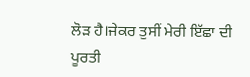ਲੋੜ ਹੈ।ਜੇਕਰ ਤੁਸੀਂ ਮੇਰੀ ਇੱਛਾ ਦੀ ਪੂਰਤੀ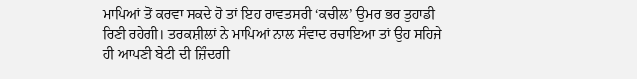ਮਾਪਿਆਂ ਤੋਂ ਕਰਵਾ ਸਕਦੇ ਹੋ ਤਾਂ ਇਹ ਰਾਵਤਸਰੀ ‘ਕਚੀਲ’ ਉਮਰ ਭਰ ਤੁਹਾਡੀ ਰਿਣੀ ਰਹੇਗੀ। ਤਰਕਸ਼ੀਲਾਂ ਨੇ ਮਾਪਿਆਂ ਨਾਲ ਸੰਵਾਦ ਰਚਾਇਆ ਤਾਂ ਉਹ ਸਹਿਜੇ ਹੀ ਆਪਣੀ ਬੇਟੀ ਦੀ ਜ਼ਿੰਦਗੀ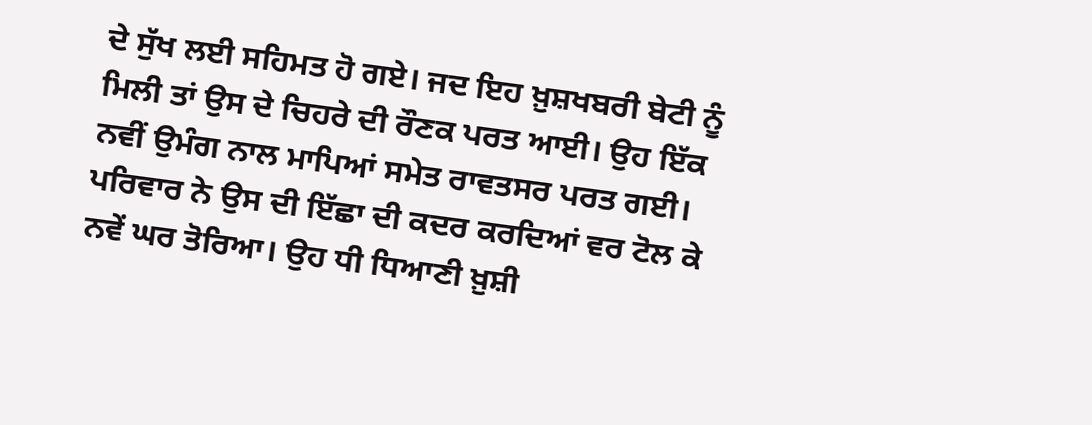ਦੇ ਸੁੱਖ ਲਈ ਸਹਿਮਤ ਹੋ ਗਏ। ਜਦ ਇਹ ਖ਼ੁਸ਼ਖਬਰੀ ਬੇਟੀ ਨੂੰ ਮਿਲੀ ਤਾਂ ਉਸ ਦੇ ਚਿਹਰੇ ਦੀ ਰੌਣਕ ਪਰਤ ਆਈ। ਉਹ ਇੱਕ ਨਵੀਂ ਉਮੰਗ ਨਾਲ ਮਾਪਿਆਂ ਸਮੇਤ ਰਾਵਤਸਰ ਪਰਤ ਗਈ। ਪਰਿਵਾਰ ਨੇ ਉਸ ਦੀ ਇੱਛਾ ਦੀ ਕਦਰ ਕਰਦਿਆਂ ਵਰ ਟੋਲ ਕੇ ਨਵੇਂ ਘਰ ਤੋਰਿਆ। ਉਹ ਧੀ ਧਿਆਣੀ ਖ਼ੁਸ਼ੀ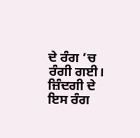ਦੇ ਰੰਗ ’ਚ ਰੰਗੀ ਗਈ। ਜ਼ਿੰਦਗੀ ਦੇ ਇਸ ਰੰਗ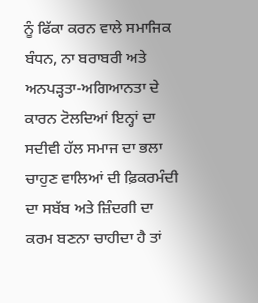ਨੂੰ ਫਿੱਕਾ ਕਰਨ ਵਾਲੇ ਸਮਾਜਿਕ ਬੰਧਨ, ਨਾ ਬਰਾਬਰੀ ਅਤੇ ਅਨਪੜ੍ਹਤਾ-ਅਗਿਆਨਤਾ ਦੇ ਕਾਰਨ ਟੋਲਦਿਆਂ ਇਨ੍ਹਾਂ ਦਾ ਸਦੀਵੀ ਹੱਲ ਸਮਾਜ ਦਾ ਭਲਾ ਚਾਹੁਣ ਵਾਲਿਆਂ ਦੀ ਫ਼ਿਕਰਮੰਦੀ ਦਾ ਸਬੱਬ ਅਤੇ ਜ਼ਿੰਦਗੀ ਦਾ ਕਰਮ ਬਣਨਾ ਚਾਹੀਦਾ ਹੈ ਤਾਂ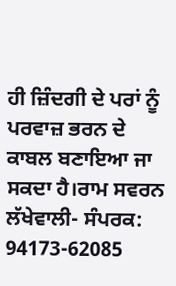ਹੀ ਜ਼ਿੰਦਗੀ ਦੇ ਪਰਾਂ ਨੂੰ ਪਰਵਾਜ਼ ਭਰਨ ਦੇ ਕਾਬਲ ਬਣਾਇਆ ਜਾ ਸਕਦਾ ਹੈ।ਰਾਮ ਸਵਰਨ ਲੱਖੇਵਾਲੀ- ਸੰਪਰਕ: 94173-62085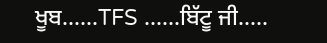ਖੂਬ......TFS ......ਬਿੱਟੂ ਜੀ.....